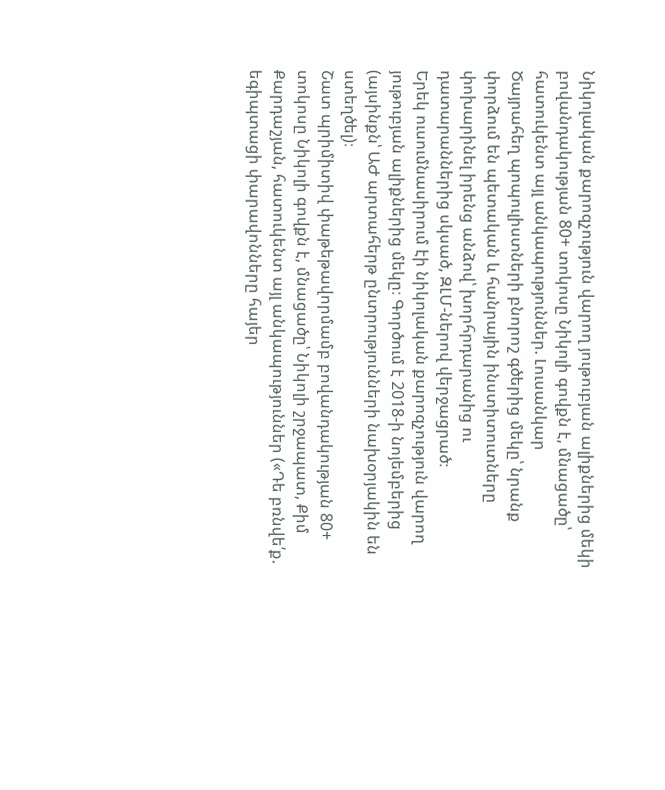Նիկոլական քարոզչություն վարող յութուբյան ալիքներից մեկի բովանդակության 80+ տոկոսը Նիկոլի գովքն է, մնացածը՝ հատուկենտ այլ անկապություններ. Լուսանկար
Ծայրահեղ պոպուլիստների բնորոշ գծերից մեկը՝ նրանք փորձում են պետական և հանրային ինստիտուտները փոխարինել իրենց անձով՝ խորհրդարանից ու դատարաններից սկսած, ԶԼՄ-ներով վերջացրած։
Երեկ ուսումնասիրում էի նիկոլական քարոզչություն վարող յութուբյան ալիքներից մեկը։ Գործում է 2018-ի նոյեմբերից (այսինքն՝ ԱԺ արտահերթ ընտրությունների նախօրյակին են ստեղծել)։
Շատ պրիմիտիվ փաթեթավորմամբ բովանդակության 80+ տոկոսը Նիկոլի գովքն է, մնացածը՝ Նիկոլի շրջապատ, Քիմ Քարդաշյան, հատուկենտ այլ անկապություններ («Դե բռնվե՛ք. եգիպտացի փարավոնները հայեր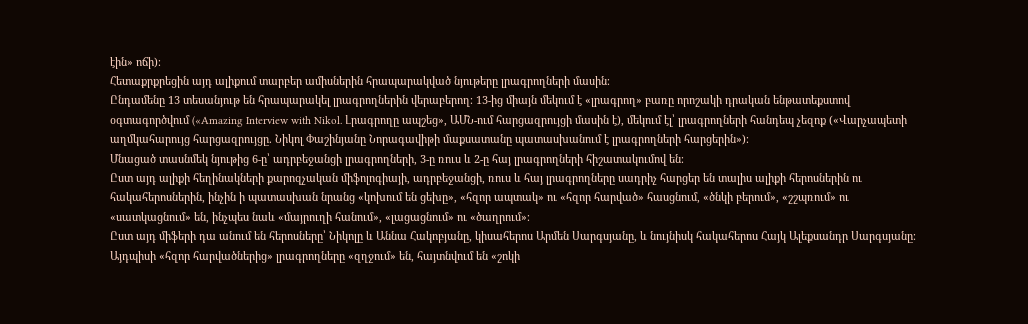էին» ոճի)։
Հետաքրքրեցին այդ ալիքում տարբեր ամիսներին հրապարակված նյութերը լրագրողների մասին։
Ընդամենը 13 տեսանյութ են հրապարակել լրագրողներին վերաբերող։ 13-ից միայն մեկում է «լրագրող» բառը որոշակի դրական ենթատեքստով օգտագործվում («Amazing Interview with Nikol. Լրագրողը ապշեց», ԱՄՆ-ում հարցազրույցի մասին է), մեկում էլ՝ լրագրողների հանդեպ չեզոք («Վարչապետի աղմկահարույց հարցազրույցը. Նիկոլ Փաշինյանը Նորագավիթի մաքսատանը պատասխանում է լրագրողների հարցերին»)։
Մնացած տասնմեկ նյութից 6-ը՝ ադրբեջանցի լրագրողների, 3-ը ռուս և 2-ը հայ լրագրողների հիշատակումով են։
Ըստ այդ ալիքի հեղինակների քարոզչական միֆոլոգիայի, ադրբեջանցի, ռուս և հայ լրագրողները սադրիչ հարցեր են տալիս ալիքի հերոսներին ու հակահերոսներին, ինչին ի պատասխան նրանց «կոխում են ցեխը», «հզոր ապտակ» ու «հզոր հարված» հասցնում, «ծնկի բերում», «շշպռում» ու «սատկացնում» են, ինչպես նաև «մայրուղի հանում», «լացացնում» ու «ծաղրում»։
Ըստ այդ միֆերի դա անում են հերոսները՝ Նիկոլը և Աննա Հակոբյանը, կիսահերոս Արմեն Սարգսյանը, և նույնիսկ հակահերոս Հայկ Ալեքսանդր Սարգսյանը։
Այդպիսի «հզոր հարվածներից» լրագրողները «զղջում» են, հայտնվում են «շոկի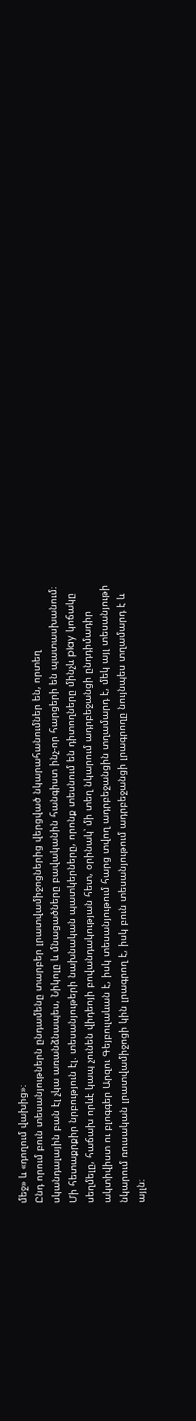մեջ» և «դողում վախից»։
Ընդ որում բուն տեսանյութներն ընդամենը տարբեր լրատվամիջոցներից վերցված նկարահանումներ են, որտեղ սկանդալային բան էլ չկա առանձնապես, Նիկոլը և մնացածները բավականին հանգիստ ինչ-որ հարցերի են պատասխանում։
Մի հետաքրքիր նրբություն էլ. տեսանյութերի նախնական պատկերները, որոնք տեսնում են դիտողները մինչև play կոճակը սեղմելը, հաճախ որևէ կապ չունեն վիդեոյի բովանդակության հետ, օրինակ՝ մի տեղ նկարում ադրբեջանցի ընդդիմադիր ակտիվիստ ու բլոգգեր Արզու Գեյբուլաևան է, իսկ տեսանյութում հարց տվող ադրբեջանցին տղամարդ է, մեկ այլ տեսանյութի նկարում ռուսական լրատվամիջոցի կին լրագրող է, իսկ բուն տեսանյութում ադրբեջանցի լրագրողը նույնպես տղամարդ է և այլն։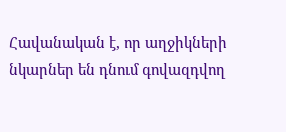Հավանական է, որ աղջիկների նկարներ են դնում գովազդվող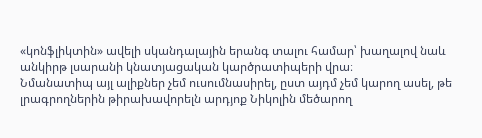«կոնֆլիկտին» ավելի սկանդալային երանգ տալու համար՝ խաղալով նաև անկիրթ լսարանի կնատյացական կարծրատիպերի վրա։
Նմանատիպ այլ ալիքներ չեմ ուսումնասիրել, ըստ այդմ չեմ կարող ասել, թե լրագրողներին թիրախավորելն արդյոք Նիկոլին մեծարող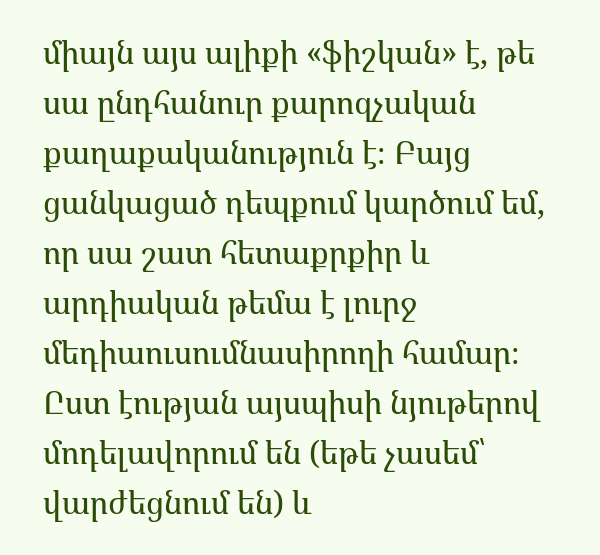միայն այս ալիքի «ֆիշկան» է, թե սա ընդհանուր քարոզչական քաղաքականություն է։ Բայց ցանկացած դեպքում կարծում եմ, որ սա շատ հետաքրքիր և արդիական թեմա է լուրջ մեդիաուսումնասիրողի համար։
Ըստ էության այսպիսի նյութերով մոդելավորում են (եթե չասեմ՝ վարժեցնում են) և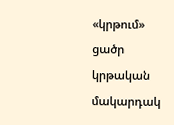«կրթում» ցածր կրթական մակարդակ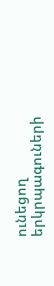ունեցող երկրպագուների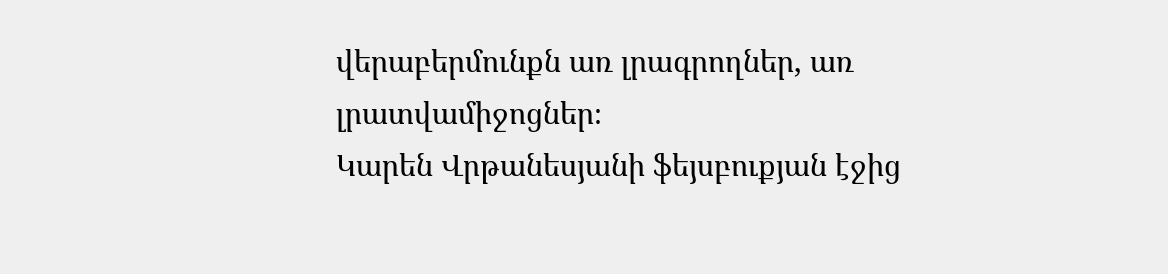վերաբերմունքն առ լրագրողներ, առ լրատվամիջոցներ։
Կարեն Վրթանեսյանի ֆեյսբուքյան էջից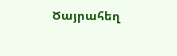Ծայրահեղ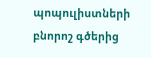պոպուլիստների բնորոշ գծերից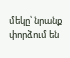մեկը՝ նրանք փորձում են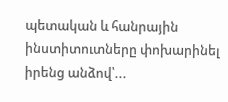պետական և հանրային ինստիտուտները փոխարինել իրենց անձով՝...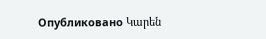Опубликовано Կարեն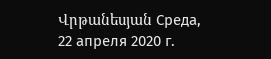Վրթանեսյան Среда, 22 апреля 2020 г.